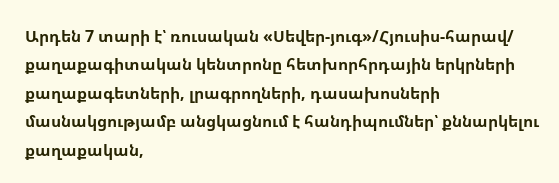Արդեն 7 տարի է՝ ռուսական «Սեվեր-յուգ»/Հյուսիս-հարավ/ քաղաքագիտական կենտրոնը հետխորհրդային երկրների քաղաքագետների, լրագրողների, դասախոսների մասնակցությամբ անցկացնում է հանդիպումներ՝ քննարկելու քաղաքական,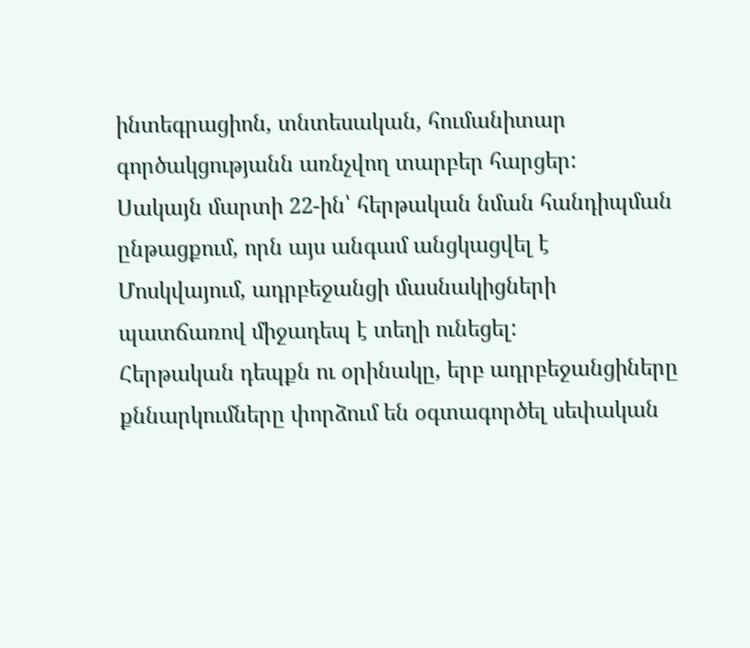ինտեգրացիոն, տնտեսական, հումանիտար գործակցությանն առնչվող տարբեր հարցեր:
Սակայն մարտի 22-ին՝ հերթական նման հանդիպման ընթացքում, որն այս անգամ անցկացվել է Մոսկվայում, ադրբեջանցի մասնակիցների պատճառով միջադեպ է տեղի ունեցել:
Հերթական դեպքն ու օրինակը, երբ ադրբեջանցիները քննարկումները փորձում են օգտագործել սեփական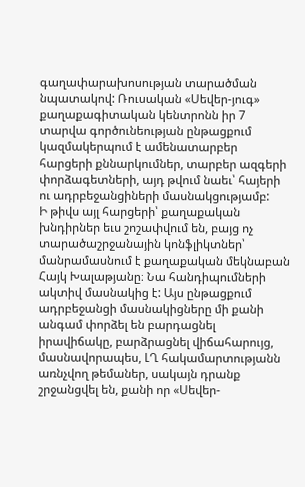գաղափարախոսության տարածման նպատակով: Ռուսական «Սեվեր-յուգ» քաղաքագիտական կենտրոնն իր 7 տարվա գործունեության ընթացքում կազմակերպում է ամենատարբեր հարցերի քննարկումներ, տարբեր ազգերի փորձագետների, այդ թվում նաեւ՝ հայերի ու ադրբեջանցիների մասնակցությամբ:
Ի թիվս այլ հարցերի՝ քաղաքական խնդիրներ եւս շոշափվում են, բայց ոչ տարածաշրջանային կոնֆլիկտներ՝ մանրամասնում է քաղաքական մեկնաբան Հայկ Խալաթյանը։ Նա հանդիպումների ակտիվ մասնակից է: Այս ընթացքում ադրբեջանցի մասնակիցները մի քանի անգամ փորձել են բարդացնել իրավիճակը, բարձրացնել վիճահարույց, մասնավորապես, ԼՂ հակամարտությանն առնչվող թեմաներ, սակայն դրանք շրջանցվել են, քանի որ «Սեվեր-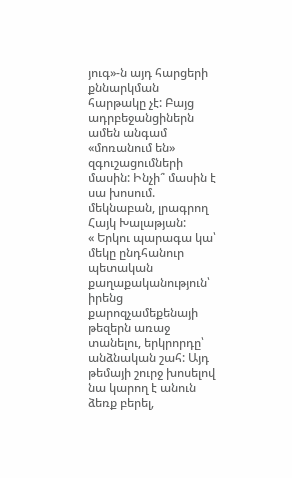յուգ»-ն այդ հարցերի քննարկման հարթակը չէ: Բայց ադրբեջանցիներն ամեն անգամ «մոռանում են» զգուշացումների մասին: Ինչի՞ մասին է սա խոսում. մեկնաբան, լրագրող Հայկ Խալաթյան:
« Երկու պարագա կա՝ մեկը ընդհանուր պետական քաղաքականություն՝ իրենց քարոզչամեքենայի թեզերն առաջ տանելու, երկրորդը՝ անձնական շահ: Այդ թեմայի շուրջ խոսելով նա կարող է անուն ձեռք բերել,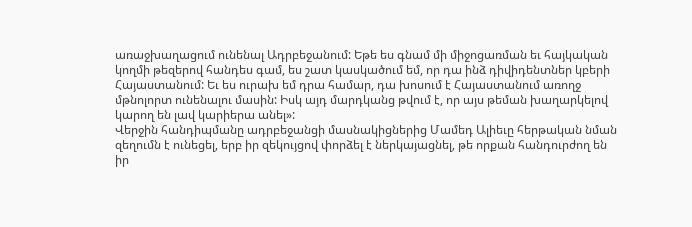առաջխաղացում ունենալ Ադրբեջանում: Եթե ես գնամ մի միջոցառման եւ հայկական կողմի թեզերով հանդես գամ, ես շատ կասկածում եմ, որ դա ինձ դիվիդենտներ կբերի Հայաստանում: Եւ ես ուրախ եմ դրա համար, դա խոսում է Հայաստանում առողջ մթնոլորտ ունենալու մասին: Իսկ այդ մարդկանց թվում է, որ այս թեման խաղարկելով կարող են լավ կարիերա անել»:
Վերջին հանդիպմանը ադրբեջանցի մասնակիցներից Մամեդ Ալիեւը հերթական նման զեղումն է ունեցել, երբ իր զեկույցով փորձել է ներկայացնել, թե որքան հանդուրժող են իր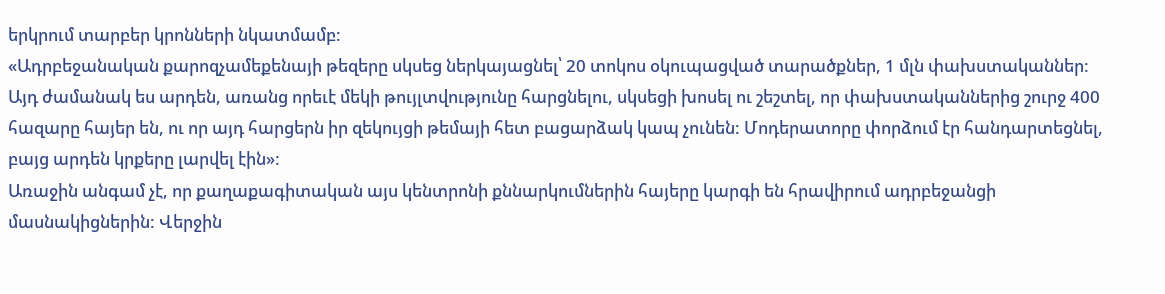երկրում տարբեր կրոնների նկատմամբ:
«Ադրբեջանական քարոզչամեքենայի թեզերը սկսեց ներկայացնել՝ 20 տոկոս օկուպացված տարածքներ, 1 մլն փախստականներ: Այդ ժամանակ ես արդեն, առանց որեւէ մեկի թույլտվությունը հարցնելու, սկսեցի խոսել ու շեշտել, որ փախստականներից շուրջ 400 հազարը հայեր են, ու որ այդ հարցերն իր զեկույցի թեմայի հետ բացարձակ կապ չունեն: Մոդերատորը փորձում էր հանդարտեցնել, բայց արդեն կրքերը լարվել էին»:
Առաջին անգամ չէ, որ քաղաքագիտական այս կենտրոնի քննարկումներին հայերը կարգի են հրավիրում ադրբեջանցի մասնակիցներին: Վերջին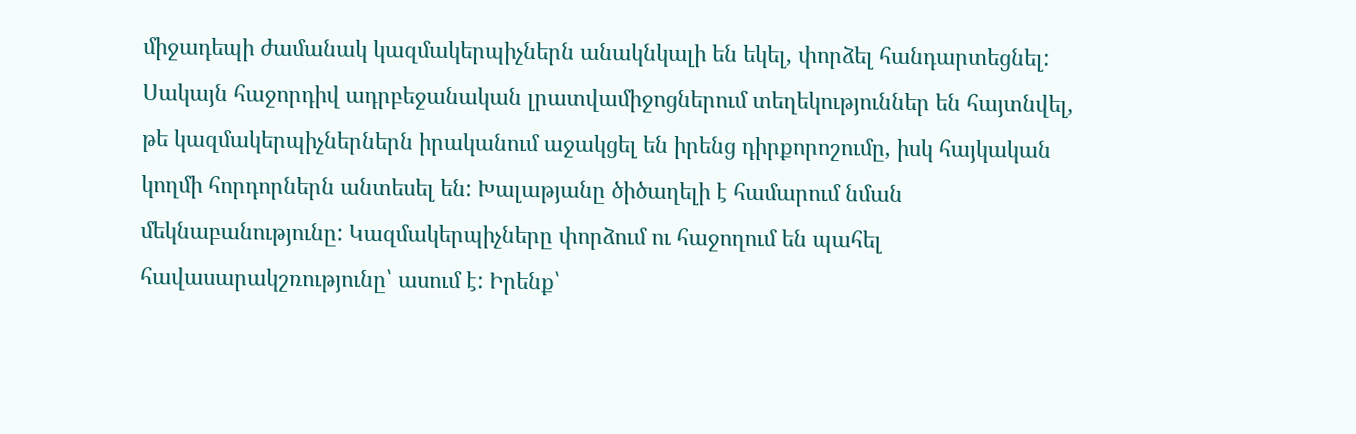միջադեպի ժամանակ կազմակերպիչներն անակնկալի են եկել, փորձել հանդարտեցնել: Սակայն հաջորդիվ ադրբեջանական լրատվամիջոցներում տեղեկություններ են հայտնվել, թե կազմակերպիչներներն իրականում աջակցել են իրենց դիրքորոշումը, իսկ հայկական կողմի հորդորներն անտեսել են: Խալաթյանը ծիծաղելի է համարում նման մեկնաբանությունը: Կազմակերպիչները փորձում ու հաջողում են պահել հավասարակշռությունը՝ ասում է: Իրենք՝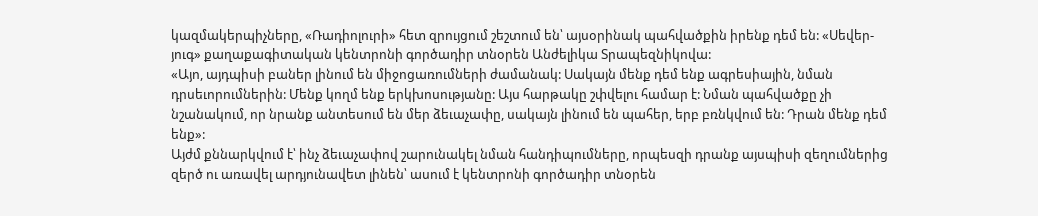կազմակերպիչները, «Ռադիոլուրի» հետ զրույցում շեշտում են՝ այսօրինակ պահվածքին իրենք դեմ են: «Սեվեր-յուգ» քաղաքագիտական կենտրոնի գործադիր տնօրեն Անժելիկա Տրապեզնիկովա:
«Այո, այդպիսի բաներ լինում են միջոցառումների ժամանակ: Սակայն մենք դեմ ենք ագրեսիային, նման դրսեւորումներին: Մենք կողմ ենք երկխոսությանը: Այս հարթակը շփվելու համար է: Նման պահվածքը չի նշանակում, որ նրանք անտեսում են մեր ձեւաչափը, սակայն լինում են պահեր, երբ բռնկվում են: Դրան մենք դեմ ենք»:
Այժմ քննարկվում է՝ ինչ ձեւաչափով շարունակել նման հանդիպումները, որպեսզի դրանք այսպիսի զեղումներից զերծ ու առավել արդյունավետ լինեն՝ ասում է կենտրոնի գործադիր տնօրեն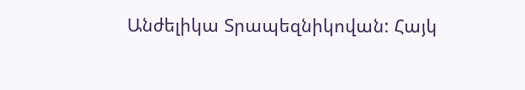Անժելիկա Տրապեզնիկովան: Հայկ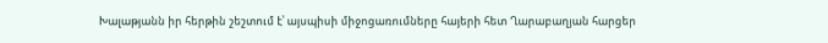Խալաթյանն իր հերթին շեշտում է՝ այսպիսի միջոցառումները հայերի հետ Ղարաբաղյան հարցեր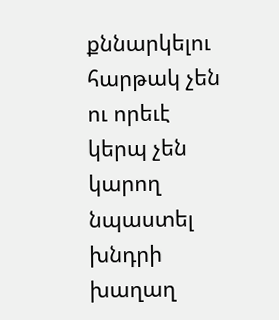քննարկելու հարթակ չեն ու որեւէ կերպ չեն կարող նպաստել խնդրի խաղաղ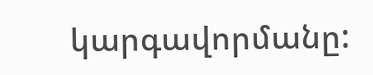կարգավորմանը: